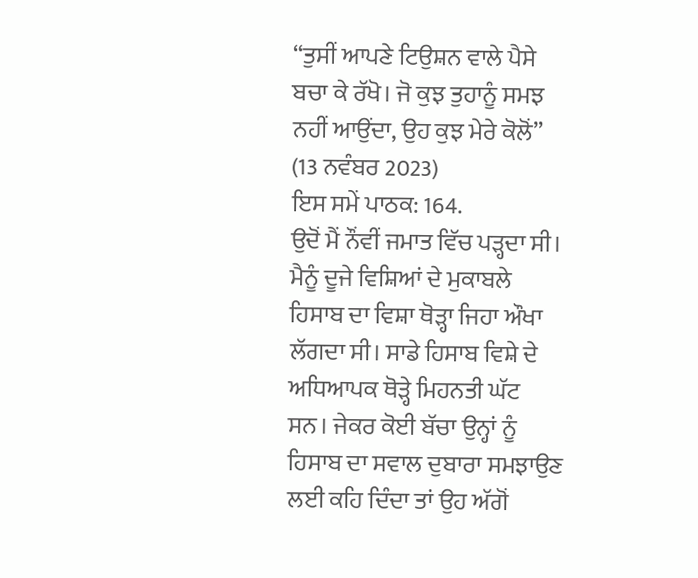“ਤੁਸੀਂ ਆਪਣੇ ਟਿਉਸ਼ਨ ਵਾਲੇ ਪੈਸੇ ਬਚਾ ਕੇ ਰੱਖੋ। ਜੋ ਕੁਝ ਤੁਹਾਨੂੰ ਸਮਝ ਨਹੀਂ ਆਉਂਦਾ, ਉਹ ਕੁਝ ਮੇਰੇ ਕੋਲੋਂ”
(13 ਨਵੰਬਰ 2023)
ਇਸ ਸਮੇਂ ਪਾਠਕ: 164.
ਉਦੋਂ ਮੈਂ ਨੌਂਵੀਂ ਜਮਾਤ ਵਿੱਚ ਪੜ੍ਹਦਾ ਸੀ। ਮੈਨੂੰ ਦੂਜੇ ਵਿਸ਼ਿਆਂ ਦੇ ਮੁਕਾਬਲੇ ਹਿਸਾਬ ਦਾ ਵਿਸ਼ਾ ਥੋੜ੍ਹਾ ਜਿਹਾ ਔਖਾ ਲੱਗਦਾ ਸੀ। ਸਾਡੇ ਹਿਸਾਬ ਵਿਸ਼ੇ ਦੇ ਅਧਿਆਪਕ ਥੋੜ੍ਹੇ ਮਿਹਨਤੀ ਘੱਟ ਸਨ। ਜੇਕਰ ਕੋਈ ਬੱਚਾ ਉਨ੍ਹਾਂ ਨੂੰ ਹਿਸਾਬ ਦਾ ਸਵਾਲ ਦੁਬਾਰਾ ਸਮਝਾਉਣ ਲਈ ਕਹਿ ਦਿੰਦਾ ਤਾਂ ਉਹ ਅੱਗੋਂ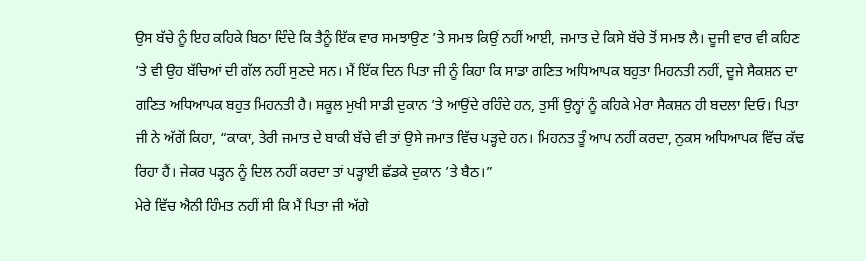ਉਸ ਬੱਚੇ ਨੂੰ ਇਹ ਕਹਿਕੇ ਬਿਠਾ ਦਿੰਦੇ ਕਿ ਤੈਨੂੰ ਇੱਕ ਵਾਰ ਸਮਝਾਉਣ ’ਤੇ ਸਮਝ ਕਿਉਂ ਨਹੀਂ ਆਈ, ਜਮਾਤ ਦੇ ਕਿਸੇ ਬੱਚੇ ਤੋਂ ਸਮਝ ਲੈ। ਦੂਜੀ ਵਾਰ ਵੀ ਕਹਿਣ ’ਤੇ ਵੀ ਉਹ ਬੱਚਿਆਂ ਦੀ ਗੱਲ ਨਹੀਂ ਸੁਣਦੇ ਸਨ। ਮੈਂ ਇੱਕ ਦਿਨ ਪਿਤਾ ਜੀ ਨੂੰ ਕਿਹਾ ਕਿ ਸਾਡਾ ਗਣਿਤ ਅਧਿਆਪਕ ਬਹੁਤਾ ਮਿਹਨਤੀ ਨਹੀਂ, ਦੂਜੇ ਸੈਕਸ਼ਨ ਦਾ ਗਣਿਤ ਅਧਿਆਪਕ ਬਹੁਤ ਮਿਹਨਤੀ ਹੈ। ਸਕੂਲ ਮੁਖੀ ਸਾਡੀ ਦੁਕਾਨ ’ਤੇ ਆਉਂਦੇ ਰਹਿੰਦੇ ਹਨ, ਤੁਸੀਂ ਉਨ੍ਹਾਂ ਨੂੰ ਕਹਿਕੇ ਮੇਰਾ ਸੈਕਸ਼ਨ ਹੀ ਬਦਲਾ ਦਿਓ। ਪਿਤਾ ਜੀ ਨੇ ਅੱਗੋਂ ਕਿਹਾ, “ਕਾਕਾ, ਤੇਰੀ ਜਮਾਤ ਦੇ ਬਾਕੀ ਬੱਚੇ ਵੀ ਤਾਂ ਉਸੇ ਜਮਾਤ ਵਿੱਚ ਪੜ੍ਹਦੇ ਹਨ। ਮਿਹਨਤ ਤੂੰ ਆਪ ਨਹੀਂ ਕਰਦਾ, ਨੁਕਸ ਅਧਿਆਪਕ ਵਿੱਚ ਕੱਢ ਰਿਹਾ ਹੈਂ। ਜੇਕਰ ਪੜ੍ਹਨ ਨੂੰ ਦਿਲ ਨਹੀਂ ਕਰਦਾ ਤਾਂ ਪੜ੍ਹਾਈ ਛੱਡਕੇ ਦੁਕਾਨ ’ਤੇ ਬੈਠ।”
ਮੇਰੇ ਵਿੱਚ ਐਨੀ ਹਿੰਮਤ ਨਹੀਂ ਸੀ ਕਿ ਮੈਂ ਪਿਤਾ ਜੀ ਅੱਗੇ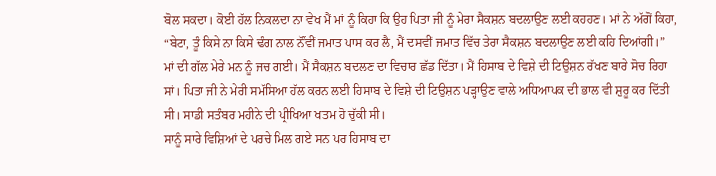ਬੋਲ ਸਕਦਾ। ਕੋਈ ਹੱਲ ਨਿਕਲਦਾ ਨਾ ਵੇਖ ਮੈਂ ਮਾਂ ਨੂੰ ਕਿਹਾ ਕਿ ਉਹ ਪਿਤਾ ਜੀ ਨੂੰ ਮੇਰਾ ਸੈਕਸ਼ਨ ਬਦਲਾਉਣ ਲਈ ਕਹਹਣ। ਮਾਂ ਨੇ ਅੱਗੋਂ ਕਿਹਾ, “ਬੇਟਾ, ਤੂੰ ਕਿਸੇ ਨਾ ਕਿਸੇ ਢੰਗ ਨਾਲ ਨੌਂਵੀਂ ਜਮਾਤ ਪਾਸ ਕਰ ਲੈ, ਮੈਂ ਦਸਵੀਂ ਜਮਾਤ ਵਿੱਚ ਤੇਰਾ ਸੈਕਸ਼ਨ ਬਦਲਾਉਣ ਲਈ ਕਹਿ ਦਿਆਂਗੀ।”
ਮਾਂ ਦੀ ਗੱਲ ਮੇਰੇ ਮਨ ਨੂੰ ਜਚ ਗਈ। ਮੈਂ ਸੈਕਸ਼ਨ ਬਦਲਣ ਦਾ ਵਿਚਾਰ ਛੱਡ ਦਿੱਤਾ। ਮੈਂ ਹਿਸਾਬ ਦੇ ਵਿਸ਼ੇ ਦੀ ਟਿਉਸ਼ਨ ਰੱਖਣ ਬਾਰੇ ਸੋਚ ਰਿਹਾ ਸਾਂ। ਪਿਤਾ ਜੀ ਨੇ ਮੇਰੀ ਸਮੱਸਿਆ ਹੱਲ ਕਰਨ ਲਈ ਹਿਸਾਬ ਦੇ ਵਿਸ਼ੇ ਦੀ ਟਿਉਸ਼ਨ ਪੜ੍ਹਾਉਣ ਵਾਲੇ ਅਧਿਆਪਕ ਦੀ ਭਾਲ ਵੀ ਸ਼ੁਰੂ ਕਰ ਦਿੱਤੀ ਸੀ। ਸਾਡੀ ਸਤੰਬਰ ਮਹੀਨੇ ਦੀ ਪ੍ਰੀਖਿਆ ਖਤਮ ਹੋ ਚੁੱਕੀ ਸੀ।
ਸਾਨੂੰ ਸਾਰੇ ਵਿਸ਼ਿਆਂ ਦੇ ਪਰਚੇ ਮਿਲ ਗਏ ਸਨ ਪਰ ਹਿਸਾਬ ਦਾ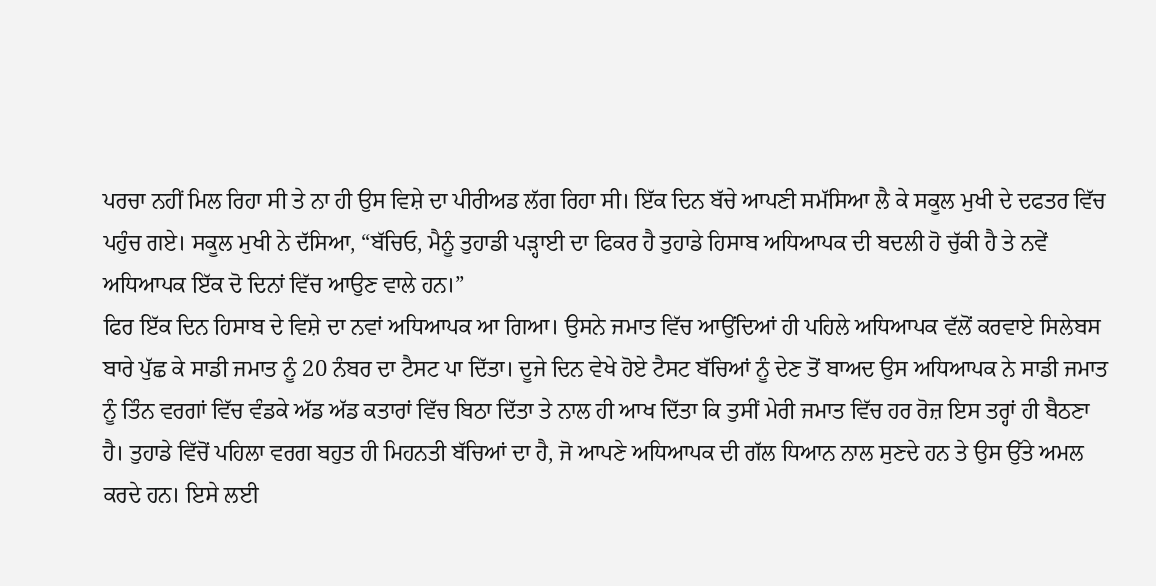ਪਰਚਾ ਨਹੀਂ ਮਿਲ ਰਿਹਾ ਸੀ ਤੇ ਨਾ ਹੀ ਉਸ ਵਿਸ਼ੇ ਦਾ ਪੀਰੀਅਡ ਲੱਗ ਰਿਹਾ ਸੀ। ਇੱਕ ਦਿਨ ਬੱਚੇ ਆਪਣੀ ਸਮੱਸਿਆ ਲੈ ਕੇ ਸਕੂਲ ਮੁਖੀ ਦੇ ਦਫਤਰ ਵਿੱਚ ਪਹੁੰਚ ਗਏ। ਸਕੂਲ ਮੁਖੀ ਨੇ ਦੱਸਿਆ, “ਬੱਚਿਓ, ਮੈਨੂੰ ਤੁਹਾਡੀ ਪੜ੍ਹਾਈ ਦਾ ਫਿਕਰ ਹੈ ਤੁਹਾਡੇ ਹਿਸਾਬ ਅਧਿਆਪਕ ਦੀ ਬਦਲੀ ਹੋ ਚੁੱਕੀ ਹੈ ਤੇ ਨਵੇਂ ਅਧਿਆਪਕ ਇੱਕ ਦੋ ਦਿਨਾਂ ਵਿੱਚ ਆਉਣ ਵਾਲੇ ਹਨ।”
ਫਿਰ ਇੱਕ ਦਿਨ ਹਿਸਾਬ ਦੇ ਵਿਸ਼ੇ ਦਾ ਨਵਾਂ ਅਧਿਆਪਕ ਆ ਗਿਆ। ਉਸਨੇ ਜਮਾਤ ਵਿੱਚ ਆਉਂਦਿਆਂ ਹੀ ਪਹਿਲੇ ਅਧਿਆਪਕ ਵੱਲੋਂ ਕਰਵਾਏ ਸਿਲੇਬਸ ਬਾਰੇ ਪੁੱਛ ਕੇ ਸਾਡੀ ਜਮਾਤ ਨੂੰ 20 ਨੰਬਰ ਦਾ ਟੈਸਟ ਪਾ ਦਿੱਤਾ। ਦੂਜੇ ਦਿਨ ਵੇਖੇ ਹੋਏ ਟੈਸਟ ਬੱਚਿਆਂ ਨੂੰ ਦੇਣ ਤੋਂ ਬਾਅਦ ਉਸ ਅਧਿਆਪਕ ਨੇ ਸਾਡੀ ਜਮਾਤ ਨੂੰ ਤਿੰਨ ਵਰਗਾਂ ਵਿੱਚ ਵੰਡਕੇ ਅੱਡ ਅੱਡ ਕਤਾਰਾਂ ਵਿੱਚ ਬਿਠਾ ਦਿੱਤਾ ਤੇ ਨਾਲ ਹੀ ਆਖ ਦਿੱਤਾ ਕਿ ਤੁਸੀਂ ਮੇਰੀ ਜਮਾਤ ਵਿੱਚ ਹਰ ਰੋਜ਼ ਇਸ ਤਰ੍ਹਾਂ ਹੀ ਬੈਠਣਾ ਹੈ। ਤੁਹਾਡੇ ਵਿੱਚੋਂ ਪਹਿਲਾ ਵਰਗ ਬਹੁਤ ਹੀ ਮਿਹਨਤੀ ਬੱਚਿਆਂ ਦਾ ਹੈ, ਜੋ ਆਪਣੇ ਅਧਿਆਪਕ ਦੀ ਗੱਲ ਧਿਆਨ ਨਾਲ ਸੁਣਦੇ ਹਨ ਤੇ ਉਸ ਉੱਤੇ ਅਮਲ ਕਰਦੇ ਹਨ। ਇਸੇ ਲਈ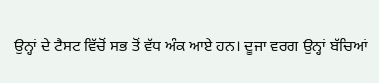ਉਨ੍ਹਾਂ ਦੇ ਟੈਸਟ ਵਿੱਚੋਂ ਸਭ ਤੋਂ ਵੱਧ ਅੰਕ ਆਏ ਹਨ। ਦੂਜਾ ਵਰਗ ਉਨ੍ਹਾਂ ਬੱਚਿਆਂ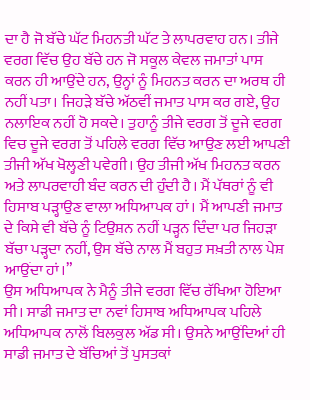ਦਾ ਹੈ ਜੋ ਬੱਚੇ ਘੱਟ ਮਿਹਨਤੀ ਘੱਟ ਤੇ ਲਾਪਰਵਾਹ ਹਨ। ਤੀਜੇ ਵਰਗ ਵਿੱਚ ਉਹ ਬੱਚੇ ਹਨ ਜੋ ਸਕੂਲ ਕੇਵਲ ਜਮਾਤਾਂ ਪਾਸ ਕਰਨ ਹੀ ਆਉਂਦੇ ਹਨ, ਉਨ੍ਹਾਂ ਨੂੰ ਮਿਹਨਤ ਕਰਨ ਦਾ ਅਰਥ ਹੀ ਨਹੀਂ ਪਤਾ। ਜਿਹੜੇ ਬੱਚੇ ਅੱਠਵੀਂ ਜਮਾਤ ਪਾਸ ਕਰ ਗਏ, ਉਹ ਨਲਾਇਕ ਨਹੀਂ ਹੋ ਸਕਦੇ। ਤੁਹਾਨੂੰ ਤੀਜੇ ਵਰਗ ਤੋਂ ਦੂਜੇ ਵਰਗ ਵਿਚ ਦੂਜੇ ਵਰਗ ਤੋਂ ਪਹਿਲੇ ਵਰਗ ਵਿੱਚ ਆਉਣ ਲਈ ਆਪਣੀ ਤੀਜੀ ਅੱਖ ਖੋਲ੍ਹਣੀ ਪਵੇਗੀ। ਉਹ ਤੀਜੀ ਅੱਖ ਮਿਹਨਤ ਕਰਨ ਅਤੇ ਲਾਪਰਵਾਹੀ ਬੰਦ ਕਰਨ ਦੀ ਹੁੰਦੀ ਹੈ। ਮੈਂ ਪੱਥਰਾਂ ਨੂੰ ਵੀ ਹਿਸਾਬ ਪੜ੍ਹਾਉਣ ਵਾਲਾ ਅਧਿਆਪਕ ਹਾਂ। ਮੈਂ ਆਪਣੀ ਜਮਾਤ ਦੇ ਕਿਸੇ ਵੀ ਬੱਚੇ ਨੂੰ ਟਿਉਸ਼ਨ ਨਹੀਂ ਪੜ੍ਹਨ ਦਿੰਦਾ ਪਰ ਜਿਹੜਾ ਬੱਚਾ ਪੜ੍ਹਦਾ ਨਹੀਂ, ਉਸ ਬੱਚੇ ਨਾਲ ਮੈਂ ਬਹੁਤ ਸਖ਼ਤੀ ਨਾਲ ਪੇਸ਼ ਆਉਂਦਾ ਹਾਂ।”
ਉਸ ਅਧਿਆਪਕ ਨੇ ਮੈਨੂੰ ਤੀਜੇ ਵਰਗ ਵਿੱਚ ਰੱਖਿਆ ਹੋਇਆ ਸੀ। ਸਾਡੀ ਜਮਾਤ ਦਾ ਨਵਾਂ ਹਿਸਾਬ ਅਧਿਆਪਕ ਪਹਿਲੇ ਅਧਿਆਪਕ ਨਾਲੋਂ ਬਿਲਕੁਲ ਅੱਡ ਸੀ। ਉਸਨੇ ਆਉਂਦਿਆਂ ਹੀ ਸਾਡੀ ਜਮਾਤ ਦੇ ਬੱਚਿਆਂ ਤੋਂ ਪੁਸਤਕਾਂ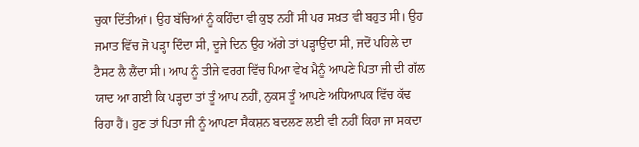ਚੁਕਾ ਦਿੱਤੀਆਂ। ਉਹ ਬੱਚਿਆਂ ਨੂੰ ਕਹਿੰਦਾ ਵੀ ਕੁਝ ਨਹੀਂ ਸੀ ਪਰ ਸਖ਼ਤ ਵੀ ਬਹੁਤ ਸੀ। ਉਹ ਜਮਾਤ ਵਿੱਚ ਜੋ ਪੜ੍ਹਾ ਦਿੰਦਾ ਸੀ, ਦੂਜੇ ਦਿਨ ਉਹ ਅੱਗੇ ਤਾਂ ਪੜ੍ਹਾਉਂਦਾ ਸੀ, ਜਦੋਂ ਪਹਿਲੇ ਦਾ ਟੈਸਟ ਲੈ ਲੈਂਦਾ ਸੀ। ਆਪ ਨੂੰ ਤੀਜੇ ਵਰਗ ਵਿੱਚ ਪਿਆ ਵੇਖ ਮੈਨੂੰ ਆਪਣੇ ਪਿਤਾ ਜੀ ਦੀ ਗੱਲ ਯਾਦ ਆ ਗਈ ਕਿ ਪੜ੍ਹਦਾ ਤਾਂ ਤੂੰ ਆਪ ਨਹੀਂ, ਨੁਕਸ ਤੂੰ ਆਪਣੇ ਅਧਿਆਪਕ ਵਿੱਚ ਕੱਢ ਰਿਹਾ ਹੈਂ। ਹੁਣ ਤਾਂ ਪਿਤਾ ਜੀ ਨੂੰ ਆਪਣਾ ਸੈਕਸ਼ਨ ਬਦਲਣ ਲਈ ਵੀ ਨਹੀਂ ਕਿਹਾ ਜਾ ਸਕਦਾ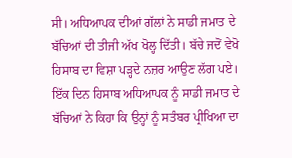ਸੀ। ਅਧਿਆਪਕ ਦੀਆਂ ਗੱਲਾਂ ਨੇ ਸਾਡੀ ਜਮਾਤ ਦੇ ਬੱਚਿਆਂ ਦੀ ਤੀਜੀ ਅੱਖ ਖੋਲ੍ਹ ਦਿੱਤੀ। ਬੱਚੇ ਜਦੋਂ ਵੇਖੋ ਹਿਸਾਬ ਦਾ ਵਿਸ਼ਾ ਪੜ੍ਹਦੇ ਨਜ਼ਰ ਆਉਣ ਲੱਗ ਪਏ। ਇੱਕ ਦਿਨ ਹਿਸਾਬ ਅਧਿਆਪਕ ਨੂੰ ਸਾਡੀ ਜਮਾਤ ਦੇ ਬੱਚਿਆਂ ਨੇ ਕਿਹਾ ਕਿ ਉਨ੍ਹਾਂ ਨੂੰ ਸਤੰਬਰ ਪ੍ਰੀਖਿਆ ਦਾ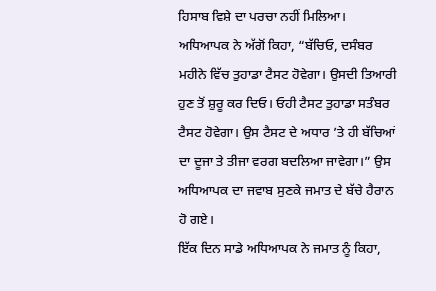ਹਿਸਾਬ ਵਿਸ਼ੇ ਦਾ ਪਰਚਾ ਨਹੀਂ ਮਿਲਿਆ। ਅਧਿਆਪਕ ਨੇ ਅੱਗੋਂ ਕਿਹਾ, “ਬੱਚਿਓ, ਦਸੰਬਰ ਮਹੀਨੇ ਵਿੱਚ ਤੁਹਾਡਾ ਟੈਸਟ ਹੋਵੇਗਾ। ਉਸਦੀ ਤਿਆਰੀ ਹੁਣ ਤੋਂ ਸ਼ੁਰੂ ਕਰ ਦਿਓ। ਓਹੀ ਟੈਸਟ ਤੁਹਾਡਾ ਸਤੰਬਰ ਟੈਸਟ ਹੋਵੇਗਾ। ਉਸ ਟੈਸਟ ਦੇ ਅਧਾਰ ’ਤੇ ਹੀ ਬੱਚਿਆਂ ਦਾ ਦੂਜਾ ਤੇ ਤੀਜਾ ਵਰਗ ਬਦਲਿਆ ਜਾਵੇਗਾ।” ਉਸ ਅਧਿਆਪਕ ਦਾ ਜਵਾਬ ਸੁਣਕੇ ਜਮਾਤ ਦੇ ਬੱਚੇ ਹੈਰਾਨ ਹੋ ਗਏ।
ਇੱਕ ਦਿਨ ਸਾਡੇ ਅਧਿਆਪਕ ਨੇ ਜਮਾਤ ਨੂੰ ਕਿਹਾ,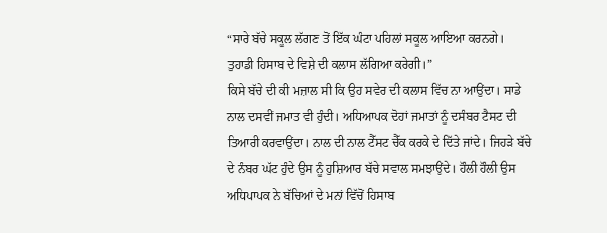“ਸਾਰੇ ਬੱਚੇ ਸਕੂਲ ਲੱਗਣ ਤੋਂ ਇੱਕ ਘੰਟਾ ਪਹਿਲਾਂ ਸਕੂਲ ਆਇਆ ਕਰਨਗੇ। ਤੁਹਾਡੀ ਹਿਸਾਬ ਦੇ ਵਿਸ਼ੇ ਦੀ ਕਲਾਸ ਲੱਗਿਆ ਕਰੇਗੀ।”
ਕਿਸੇ ਬੱਚੇ ਦੀ ਕੀ ਮਜ਼ਾਲ ਸੀ ਕਿ ਉਹ ਸਵੇਰ ਦੀ ਕਲਾਸ ਵਿੱਚ ਨਾ ਆਉਂਦਾ। ਸਾਡੇ ਨਾਲ ਦਸਵੀਂ ਜਮਾਤ ਵੀ ਹੁੰਦੀ। ਅਧਿਆਪਕ ਦੋਹਾਂ ਜਮਾਤਾਂ ਨੂੰ ਦਸੰਬਰ ਟੈਸਟ ਦੀ ਤਿਆਰੀ ਕਰਵਾਉਂਦਾ। ਨਾਲ ਦੀ ਨਾਲ ਟੈੱਸਟ ਚੈੱਕ ਕਰਕੇ ਦੇ ਦਿੱਤੇ ਜਾਂਦੇ। ਜਿਹੜੇ ਬੱਚੇ ਦੇ ਨੰਬਰ ਘੱਟ ਹੁੰਦੇ ਉਸ ਨੂੰ ਹੁਸ਼ਿਆਰ ਬੱਚੇ ਸਵਾਲ ਸਮਝਾਉਂਦੇ। ਹੌਲੀ ਹੌਲੀ ਉਸ ਅਧਿਪਾਪਕ ਨੇ ਬੱਚਿਆਂ ਦੇ ਮਨਾਂ ਵਿੱਚੋਂ ਹਿਸਾਬ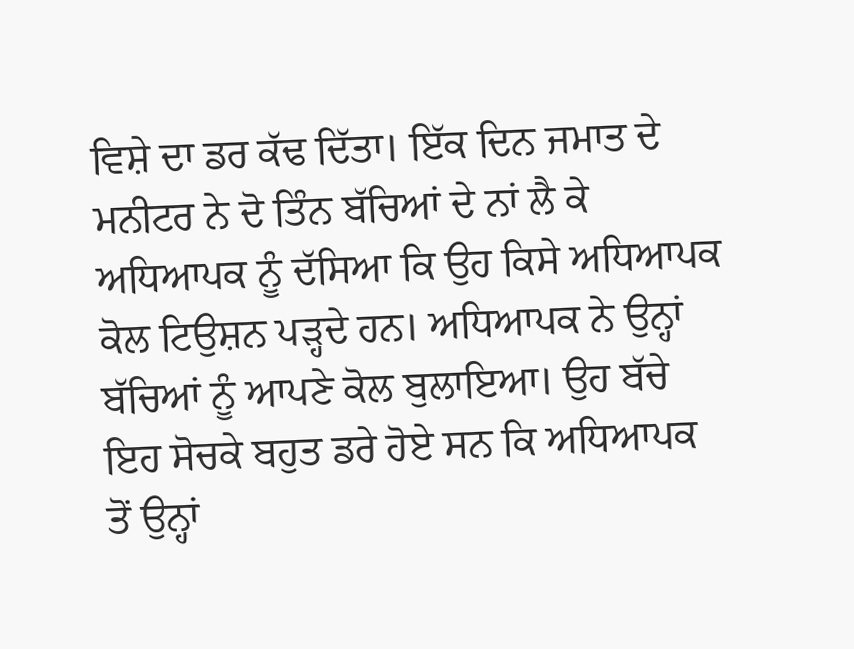ਵਿਸ਼ੇ ਦਾ ਡਰ ਕੱਢ ਦਿੱਤਾ। ਇੱਕ ਦਿਨ ਜਮਾਤ ਦੇ ਮਨੀਟਰ ਨੇ ਦੋ ਤਿੰਨ ਬੱਚਿਆਂ ਦੇ ਨਾਂ ਲੈ ਕੇ ਅਧਿਆਪਕ ਨੂੰ ਦੱਸਿਆ ਕਿ ਉਹ ਕਿਸੇ ਅਧਿਆਪਕ ਕੋਲ ਟਿਉਸ਼ਨ ਪੜ੍ਹਦੇ ਹਨ। ਅਧਿਆਪਕ ਨੇ ਉਨ੍ਹਾਂ ਬੱਚਿਆਂ ਨੂੰ ਆਪਣੇ ਕੋਲ ਬੁਲਾਇਆ। ਉਹ ਬੱਚੇ ਇਹ ਸੋਚਕੇ ਬਹੁਤ ਡਰੇ ਹੋਏ ਸਨ ਕਿ ਅਧਿਆਪਕ ਤੋਂ ਉਨ੍ਹਾਂ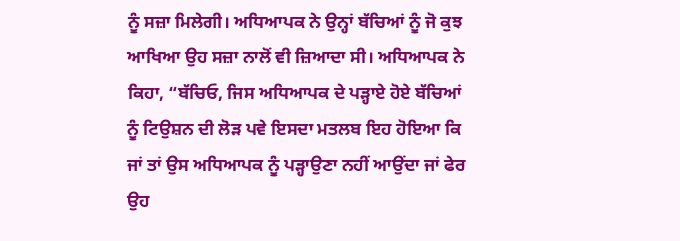ਨੂੰ ਸਜ਼ਾ ਮਿਲੇਗੀ। ਅਧਿਆਪਕ ਨੇ ਉਨ੍ਹਾਂ ਬੱਚਿਆਂ ਨੂੰ ਜੋ ਕੁਝ ਆਖਿਆ ਉਹ ਸਜ਼ਾ ਨਾਲੋਂ ਵੀ ਜ਼ਿਆਦਾ ਸੀ। ਅਧਿਆਪਕ ਨੇ ਕਿਹਾ, “ਬੱਚਿਓ, ਜਿਸ ਅਧਿਆਪਕ ਦੇ ਪੜ੍ਹਾਏ ਹੋਏ ਬੱਚਿਆਂ ਨੂੰ ਟਿਉਸ਼ਨ ਦੀ ਲੋੜ ਪਵੇ ਇਸਦਾ ਮਤਲਬ ਇਹ ਹੋਇਆ ਕਿ ਜਾਂ ਤਾਂ ਉਸ ਅਧਿਆਪਕ ਨੂੰ ਪੜ੍ਹਾਉਣਾ ਨਹੀਂ ਆਉਂਦਾ ਜਾਂ ਫੇਰ ਉਹ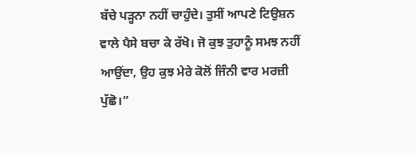ਬੱਚੇ ਪੜ੍ਹਨਾ ਨਹੀਂ ਚਾਹੁੰਦੇ। ਤੁਸੀਂ ਆਪਣੇ ਟਿਉਸ਼ਨ ਵਾਲੇ ਪੈਸੇ ਬਚਾ ਕੇ ਰੱਖੋ। ਜੋ ਕੁਝ ਤੁਹਾਨੂੰ ਸਮਝ ਨਹੀਂ ਆਉਂਦਾ, ਉਹ ਕੁਝ ਮੇਰੇ ਕੋਲੋਂ ਜਿੰਨੀ ਵਾਰ ਮਰਜ਼ੀ ਪੁੱਛੋ।”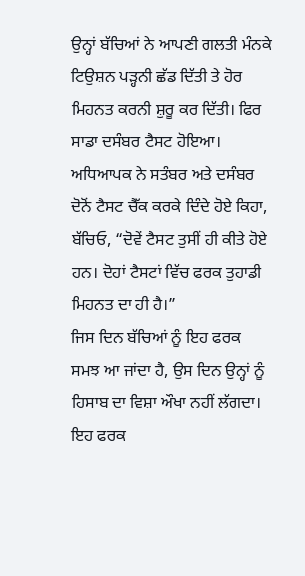ਉਨ੍ਹਾਂ ਬੱਚਿਆਂ ਨੇ ਆਪਣੀ ਗਲਤੀ ਮੰਨਕੇ ਟਿਉਸ਼ਨ ਪੜ੍ਹਨੀ ਛੱਡ ਦਿੱਤੀ ਤੇ ਹੋਰ ਮਿਹਨਤ ਕਰਨੀ ਸ਼ੁਰੂ ਕਰ ਦਿੱਤੀ। ਫਿਰ ਸਾਡਾ ਦਸੰਬਰ ਟੈਸਟ ਹੋਇਆ। ਅਧਿਆਪਕ ਨੇ ਸਤੰਬਰ ਅਤੇ ਦਸੰਬਰ ਦੋਨੋਂ ਟੈਸਟ ਚੈੱਕ ਕਰਕੇ ਦਿੰਦੇ ਹੋਏ ਕਿਹਾ, ਬੱਚਿਓ, “ਦੋਵੇਂ ਟੈਸਟ ਤੁਸੀਂ ਹੀ ਕੀਤੇ ਹੋਏ ਹਨ। ਦੋਹਾਂ ਟੈਸਟਾਂ ਵਿੱਚ ਫਰਕ ਤੁਹਾਡੀ ਮਿਹਨਤ ਦਾ ਹੀ ਹੈ।”
ਜਿਸ ਦਿਨ ਬੱਚਿਆਂ ਨੂੰ ਇਹ ਫਰਕ ਸਮਝ ਆ ਜਾਂਦਾ ਹੈ, ਉਸ ਦਿਨ ਉਨ੍ਹਾਂ ਨੂੰ ਹਿਸਾਬ ਦਾ ਵਿਸ਼ਾ ਔਖਾ ਨਹੀਂ ਲੱਗਦਾ। ਇਹ ਫਰਕ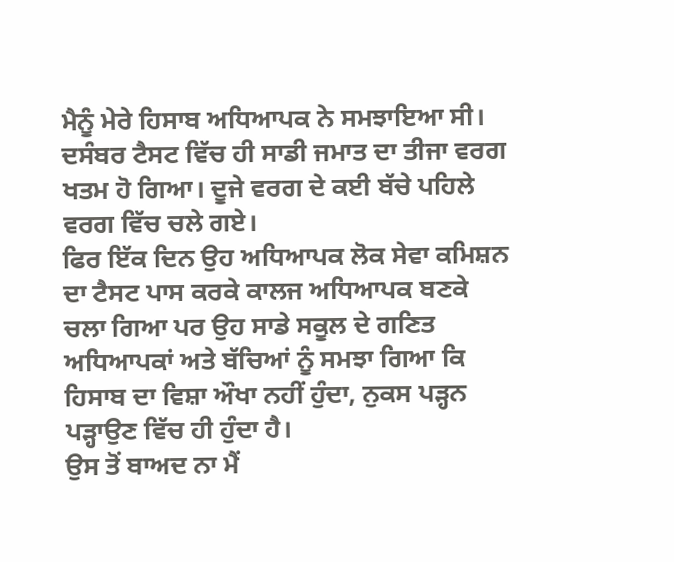ਮੈਨੂੰ ਮੇਰੇ ਹਿਸਾਬ ਅਧਿਆਪਕ ਨੇ ਸਮਝਾਇਆ ਸੀ। ਦਸੰਬਰ ਟੈਸਟ ਵਿੱਚ ਹੀ ਸਾਡੀ ਜਮਾਤ ਦਾ ਤੀਜਾ ਵਰਗ ਖਤਮ ਹੋ ਗਿਆ। ਦੂਜੇ ਵਰਗ ਦੇ ਕਈ ਬੱਚੇ ਪਹਿਲੇ ਵਰਗ ਵਿੱਚ ਚਲੇ ਗਏ।
ਫਿਰ ਇੱਕ ਦਿਨ ਉਹ ਅਧਿਆਪਕ ਲੋਕ ਸੇਵਾ ਕਮਿਸ਼ਨ ਦਾ ਟੈਸਟ ਪਾਸ ਕਰਕੇ ਕਾਲਜ ਅਧਿਆਪਕ ਬਣਕੇ ਚਲਾ ਗਿਆ ਪਰ ਉਹ ਸਾਡੇ ਸਕੂਲ ਦੇ ਗਣਿਤ ਅਧਿਆਪਕਾਂ ਅਤੇ ਬੱਚਿਆਂ ਨੂੰ ਸਮਝਾ ਗਿਆ ਕਿ ਹਿਸਾਬ ਦਾ ਵਿਸ਼ਾ ਔਖਾ ਨਹੀਂ ਹੁੰਦਾ, ਨੁਕਸ ਪੜ੍ਹਨ ਪੜ੍ਹਾਉਣ ਵਿੱਚ ਹੀ ਹੁੰਦਾ ਹੈ।
ਉਸ ਤੋਂ ਬਾਅਦ ਨਾ ਮੈਂ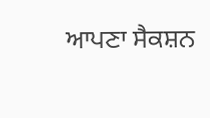ਆਪਣਾ ਸੈਕਸ਼ਨ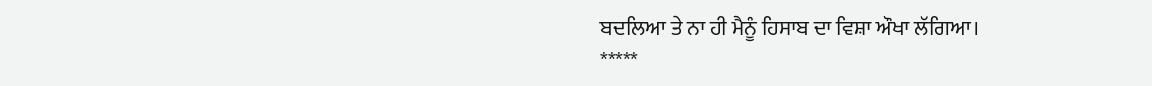ਬਦਲਿਆ ਤੇ ਨਾ ਹੀ ਮੈਨੂੰ ਹਿਸਾਬ ਦਾ ਵਿਸ਼ਾ ਔਖਾ ਲੱਗਿਆ।
*****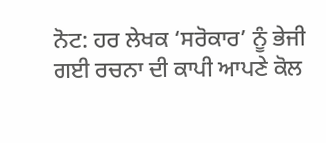ਨੋਟ: ਹਰ ਲੇਖਕ ‘ਸਰੋਕਾਰ’ ਨੂੰ ਭੇਜੀ ਗਈ ਰਚਨਾ ਦੀ ਕਾਪੀ ਆਪਣੇ ਕੋਲ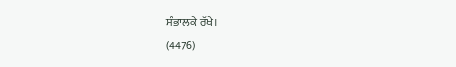ਸੰਭਾਲਕੇ ਰੱਖੇ।
(4476)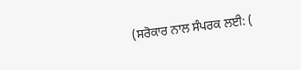(ਸਰੋਕਾਰ ਨਾਲ ਸੰਪਰਕ ਲਈ: (